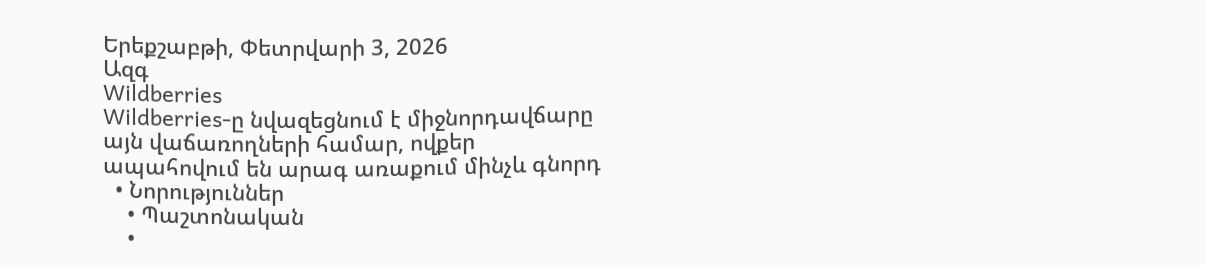Երեքշաբթի, Փետրվարի 3, 2026
Ազգ
Wildberries
Wildberries-ը նվազեցնում է միջնորդավճարը այն վաճառողների համար, ովքեր ապահովում են արագ առաքում մինչև գնորդ
  • Նորություններ
    • Պաշտոնական
    •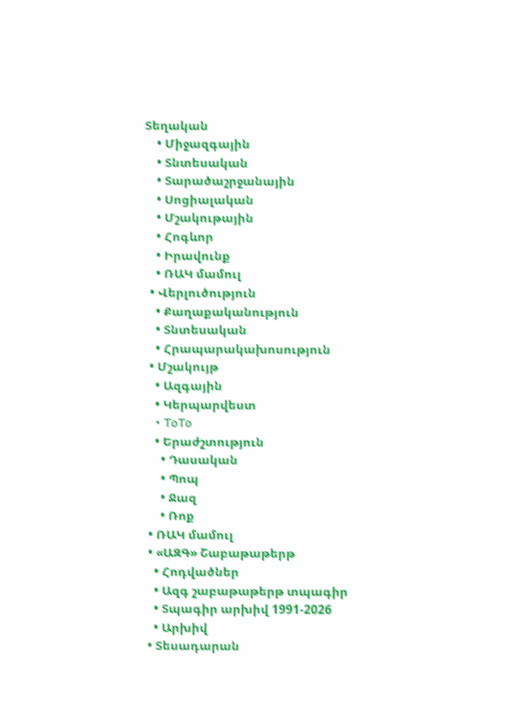Տեղական
    • Միջազգային
    • Տնտեսական
    • Տարածաշրջանային
    • Սոցիալական
    • Մշակութային
    • Հոգևոր
    • Իրավունք
    • ՌԱԿ մամուլ
  • Վերլուծություն
    • Քաղաքականություն
    • Տնտեսական
    • Հրապարակախոսություն
  • Մշակույթ
    • Ազգային
    • Կերպարվեստ
    • ToTo
    • Երաժշտություն
      • Դասական
      • Պոպ
      • Ջազ
      • Ռոք
  • ՌԱԿ մամուլ
  • «ԱԶԳ» Շաբաթաթերթ
    • Հոդվածներ
    • Ազգ շաբաթաթերթ տպագիր
    • Տպագիր արխիվ 1991-2026
    • Արխիվ
  • Տեսադարան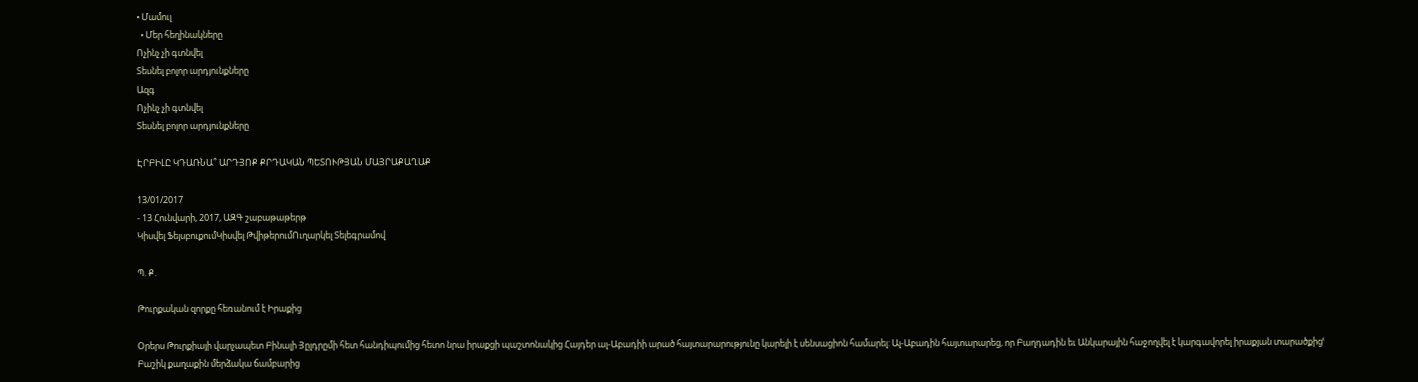• Մամուլ
  • Մեր հեղինակները
Ոչինչ չի գտնվել
Տեսնել բոլոր արդյունքները
Ազգ
Ոչինչ չի գտնվել
Տեսնել բոլոր արդյունքները

ԷՐԲԻԼԸ ԿԴԱՌՆԱ՞ ԱՐԴՅՈՔ ՔՐԴԱԿԱՆ ՊԵՏՈՒԹՅԱՆ ՄԱՅՐԱՔԱՂԱՔ

13/01/2017
- 13 Հունվարի, 2017, ԱԶԳ շաբաթաթերթ
Կիսվել ՖեյսբուքումԿիսվել ԹվիթերումՈւղարկել Տելեգրամով

Պ. Ք.

Թուրքական զորքը հեռանում է Իրաքից

Օրերս Թուրքիայի վարչապետ Բինալի Յըլդրըմի հետ հանդիպումից հետո նրա իրաքցի պաշտոնակից Հայդեր ալ-Աբադիի արած հայտարարությունը կարելի է սենսացիոն համարել: Ալ-Աբադին հայտարարեց, որ Բաղդադին եւ Անկարային հաջողվել է կարգավորել իրաքյան տարածքիցՙ Բաշիկ քաղաքին մերձակա ճամբարից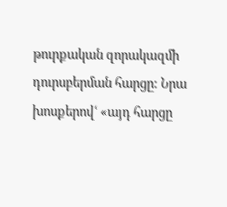թուրքական զորակազմի դուրսբերման հարցը: Նրա խոսքերովՙ «այդ հարցը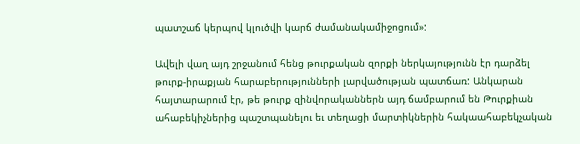պատշաճ կերպով կլուծվի կարճ ժամանակամիջոցում»:

Ավելի վաղ այդ շրջանում հենց թուրքական զորքի ներկայությունն էր դարձել թուրք-իրաքյան հարաբերությունների լարվածության պատճառ: Անկարան հայտարարում էր, թե թուրք զինվորականներն այդ ճամբարում են Թուրքիան ահաբեկիչներից պաշտպանելու եւ տեղացի մարտիկներին հակաահաբեկչական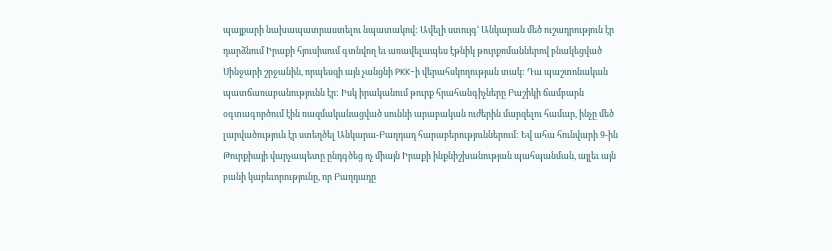պայքարի նախապատրաստելու նպատակով: Ավելի ստույգՙ Անկարան մեծ ուշադրություն էր դարձնում Իրաքի հյուսիսում գտնվող եւ առավելապես էթնիկ թուրքոմաններով բնակեցված Սինջարի շրջանին, որպեսզի այն չանցնի PKK-ի վերահսկողության տակ: Դա պաշտոնական պատճառաբանությունն էր: Իսկ իրականում թուրք հրահանգիչները Բաշիկի ճամբարն օգտագործում էին ռազմականացված սուննի արաբական ուժերին մարզելու համար, ինչը մեծ լարվածություն էր ստեղծել Անկարա-Բաղդադ հարաբերություններում: Եվ ահա հունվարի 9-ին Թուրքիայի վարչապետը ընդգծեց ոչ միայն Իրաքի ինքնիշխանության պահպանման, այլեւ այն բանի կարեւորությունը, որ Բաղդադը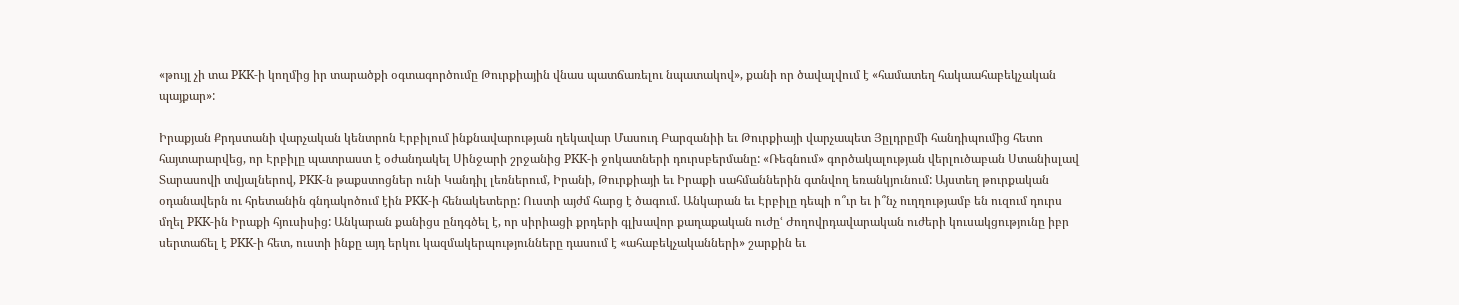«թույլ չի տա PKK-ի կողմից իր տարածքի օգտագործումը Թուրքիային վնաս պատճառելու նպատակով», քանի որ ծավալվում է «համատեղ հակաահաբեկչական պայքար»:

Իրաքյան Քրդստանի վարչական կենտրոն Էրբիլում ինքնավարության ղեկավար Մասուդ Բարզանիի եւ Թուրքիայի վարչապետ Յըլդրըմի հանդիպումից հետո հայտարարվեց, որ Էրբիլը պատրաստ է օժանդակել Սինջարի շրջանից PKK-ի ջոկատների դուրսբերմանը: «Ռեգնում» գործակալության վերլուծաբան Ստանիսլավ Տարասովի տվյալներով, PKK-ն թաքստոցներ ունի Կանդիլ լեռներում, Իրանի, Թուրքիայի եւ Իրաքի սահմաններին գտնվող եռանկյունում: Այստեղ թուրքական օդանավերն ու հրետանին գնդակոծում էին PKK-ի հենակետերը: Ուստի այժմ հարց է ծագում. Անկարան եւ Էրբիլը դեպի ո՞ւր եւ ի՞նչ ուղղությամբ են ուզում դուրս մղել PKK-ին Իրաքի հյուսիսից: Անկարան քանիցս ընդգծել է, որ սիրիացի քրդերի գլխավոր քաղաքական ուժըՙ Ժողովրդավարական ուժերի կուսակցությունը իբր սերտաճել է PKK-ի հետ, ուստի ինքը այդ երկու կազմակերպությունները դասում է «ահաբեկչականների» շարքին եւ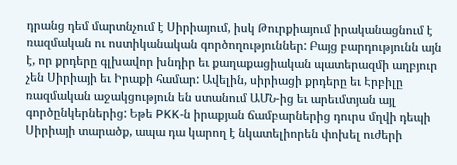դրանց դեմ մարտնչում է Սիրիայում, իսկ Թուրքիայում իրականացնում է ռազմական ու ոստիկանական գործողություններ: Բայց բարդությունն այն է, որ քրդերը գլխավոր խնդիր եւ քաղաքացիական պատերազմի աղբյուր չեն Սիրիայի եւ Իրաքի համար: Ավելին, սիրիացի քրդերը եւ Էրբիլը ռազմական աջակցություն են ստանում ԱՄՆ-ից եւ արեւմտյան այլ գործընկերներից: Եթե PKK-ն իրաքյան ճամբարներից դուրս մղվի դեպի Սիրիայի տարածք, ապա դա կարող է նկատելիորեն փոխել ուժերի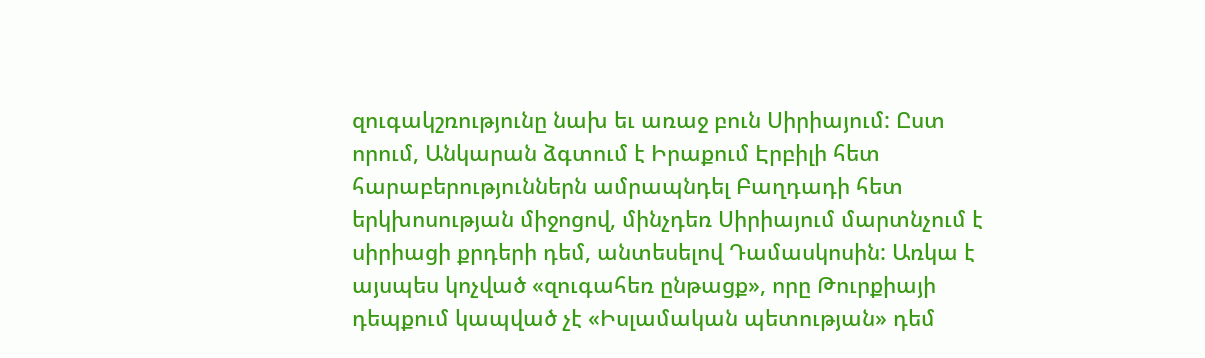զուգակշռությունը նախ եւ առաջ բուն Սիրիայում: Ըստ որում, Անկարան ձգտում է Իրաքում Էրբիլի հետ հարաբերություններն ամրապնդել Բաղդադի հետ երկխոսության միջոցով, մինչդեռ Սիրիայում մարտնչում է սիրիացի քրդերի դեմ, անտեսելով Դամասկոսին: Առկա է այսպես կոչված «զուգահեռ ընթացք», որը Թուրքիայի դեպքում կապված չէ «Իսլամական պետության» դեմ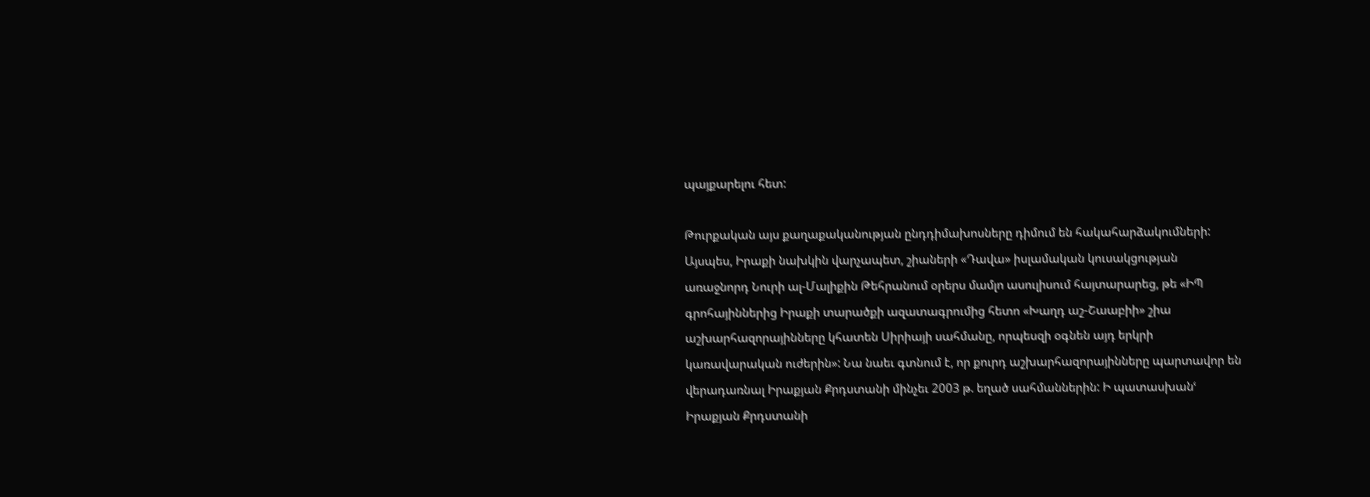պայքարելու հետ:

Թուրքական այս քաղաքականության ընդդիմախոսները դիմում են հակահարձակումների: Այսպես, Իրաքի նախկին վարչապետ, շիաների «Դավա» իսլամական կուսակցության առաջնորդ Նուրի ալ-Մալիքին Թեհրանում օրերս մամլո ասուլիսում հայտարարեց, թե «ԻՊ գրոհայիններից Իրաքի տարածքի ազատագրումից հետո «Խաղդ աշ-Շաաբիի» շիա աշխարհազորայինները կհատեն Սիրիայի սահմանը, որպեսզի օգնեն այդ երկրի կառավարական ուժերին»: Նա նաեւ գտնում է, որ քուրդ աշխարհազորայինները պարտավոր են վերադառնալ Իրաքյան Քրդստանի մինչեւ 2003 թ. եղած սահմաններին: Ի պատասխանՙ Իրաքյան Քրդստանի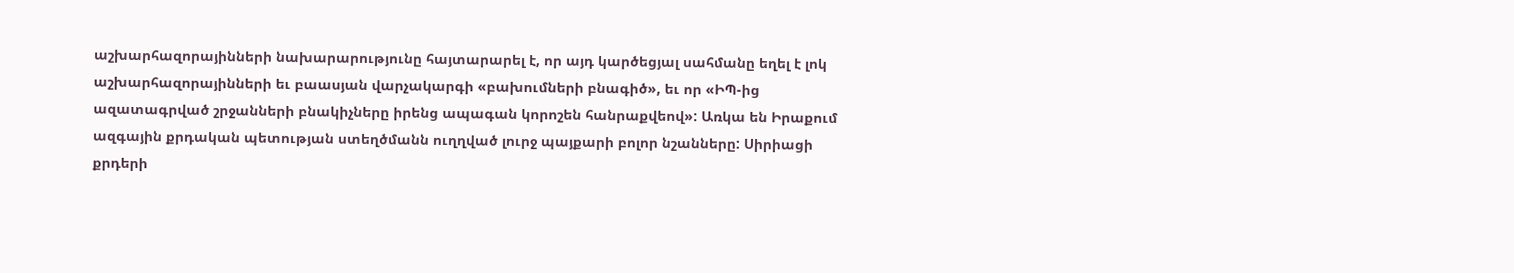աշխարհազորայինների նախարարությունը հայտարարել է, որ այդ կարծեցյալ սահմանը եղել է լոկ աշխարհազորայինների եւ բաասյան վարչակարգի «բախումների բնագիծ», եւ որ «ԻՊ-ից ազատագրված շրջանների բնակիչները իրենց ապագան կորոշեն հանրաքվեով»: Առկա են Իրաքում ազգային քրդական պետության ստեղծմանն ուղղված լուրջ պայքարի բոլոր նշանները: Սիրիացի քրդերի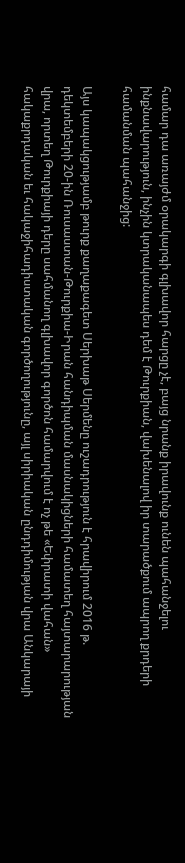համար դա առայժմ օրակարգի գլխավոր հարցը չէ, բայց նրանք իրավունք ունեն պահանջելու ինքնավարություն, ինչին կտրականապես դեմ է Թուրքիան, վախենալով իր տարածքում ապրող քրդերի համանման պահանջից:

Այս կապակցությամբ թուրք քաղաքագետ Սերխաթ Սերմենը ուշադրություն է հրավիրում 2016 թ. դեկտեմբերի 20-ին Ռուսաստան-Թուրքիա-Իրան հանդիպման մասնակիցների համատեղ հայտարարության վրա, որտեղ Թուրքիայի դերը սահմանող գլխավոր գործոն համարվում է ոչ թե «Եփրատի վահան» հակաքրդական եւ հակաջիհադիստական գործողությունը, այլ սիրիական ընդդիմության վրա Անկարայի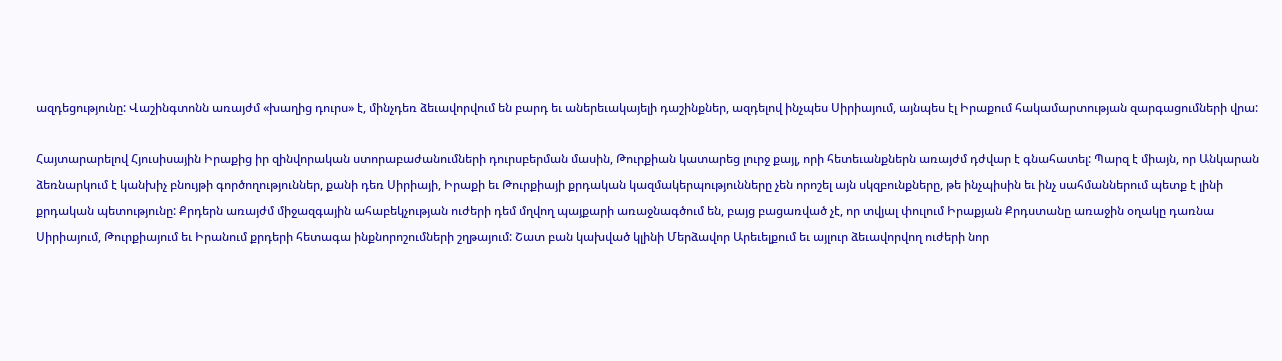ազդեցությունը: Վաշինգտոնն առայժմ «խաղից դուրս» է, մինչդեռ ձեւավորվում են բարդ եւ աներեւակայելի դաշինքներ, ազդելով ինչպես Սիրիայում, այնպես էլ Իրաքում հակամարտության զարգացումների վրա:

Հայտարարելով Հյուսիսային Իրաքից իր զինվորական ստորաբաժանումների դուրսբերման մասին, Թուրքիան կատարեց լուրջ քայլ, որի հետեւանքներն առայժմ դժվար է գնահատել: Պարզ է միայն, որ Անկարան ձեռնարկում է կանխիչ բնույթի գործողություններ, քանի դեռ Սիրիայի, Իրաքի եւ Թուրքիայի քրդական կազմակերպությունները չեն որոշել այն սկզբունքները, թե ինչպիսին եւ ինչ սահմաններում պետք է լինի քրդական պետությունը: Քրդերն առայժմ միջազգային ահաբեկչության ուժերի դեմ մղվող պայքարի առաջնագծում են, բայց բացառված չէ, որ տվյալ փուլում Իրաքյան Քրդստանը առաջին օղակը դառնա Սիրիայում, Թուրքիայում եւ Իրանում քրդերի հետագա ինքնորոշումների շղթայում: Շատ բան կախված կլինի Մերձավոր Արեւելքում եւ այլուր ձեւավորվող ուժերի նոր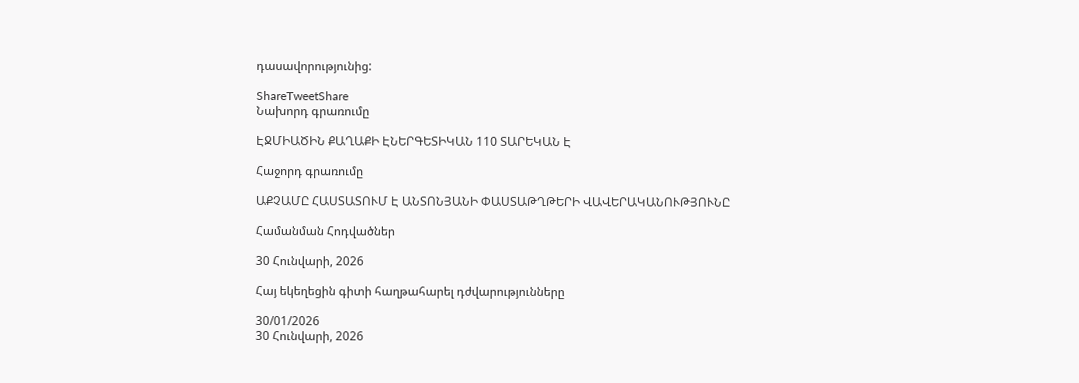դասավորությունից:

ShareTweetShare
Նախորդ գրառումը

ԷՋՄԻԱԾԻՆ ՔԱՂԱՔԻ ԷՆԵՐԳԵՏԻԿԱՆ 110 ՏԱՐԵԿԱՆ Է

Հաջորդ գրառումը

ԱՔՉԱՄԸ ՀԱՍՏԱՏՈՒՄ Է ԱՆՏՈՆՅԱՆԻ ՓԱՍՏԱԹՂԹԵՐԻ ՎԱՎԵՐԱԿԱՆՈՒԹՅՈՒՆԸ

Համանման Հոդվածներ

30 Հունվարի, 2026

Հայ եկեղեցին գիտի հաղթահարել դժվարությունները

30/01/2026
30 Հունվարի, 2026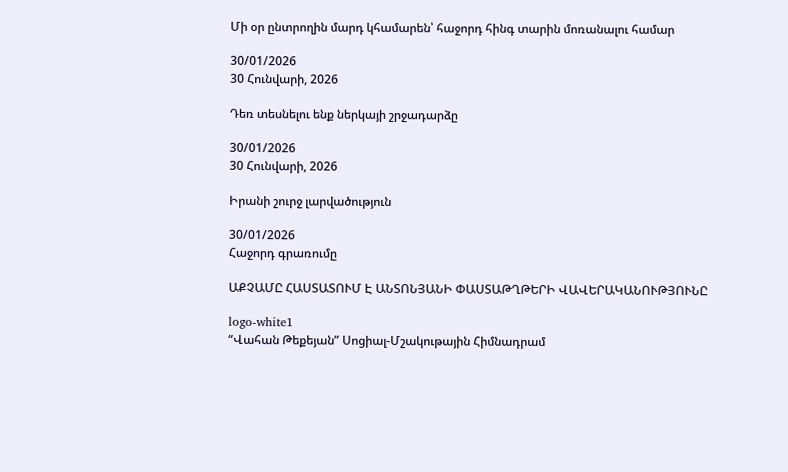Մի օր ընտրողին մարդ կհամարեն՝ հաջորդ հինգ տարին մոռանալու համար

30/01/2026
30 Հունվարի, 2026

Դեռ տեսնելու ենք ներկայի շրջադարձը

30/01/2026
30 Հունվարի, 2026

Իրանի շուրջ լարվածություն

30/01/2026
Հաջորդ գրառումը

ԱՔՉԱՄԸ ՀԱՍՏԱՏՈՒՄ Է ԱՆՏՈՆՅԱՆԻ ՓԱՍՏԱԹՂԹԵՐԻ ՎԱՎԵՐԱԿԱՆՈՒԹՅՈՒՆԸ

logo-white1
“Վահան Թեքեյան” Սոցիալ-Մշակութային Հիմնադրամ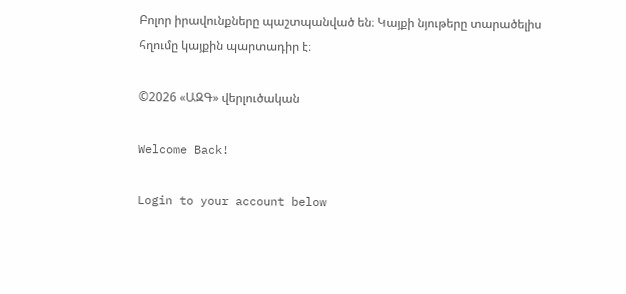Բոլոր իրավունքները պաշտպանված են։ Կայքի նյութերը տարածելիս հղումը կայքին պարտադիր է։

©2026 «ԱԶԳ» վերլուծական

Welcome Back!

Login to your account below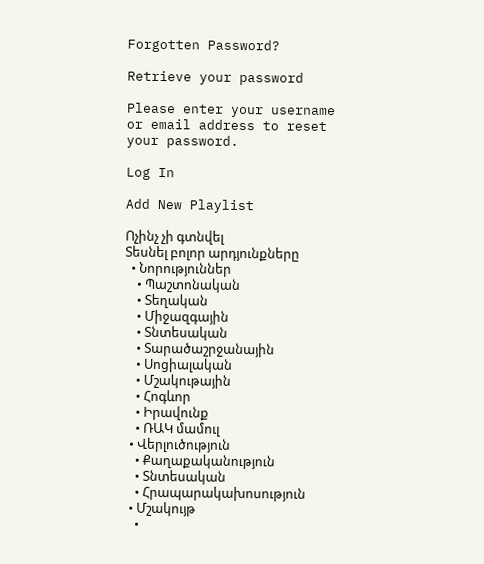Forgotten Password?

Retrieve your password

Please enter your username or email address to reset your password.

Log In

Add New Playlist

Ոչինչ չի գտնվել
Տեսնել բոլոր արդյունքները
  • Նորություններ
    • Պաշտոնական
    • Տեղական
    • Միջազգային
    • Տնտեսական
    • Տարածաշրջանային
    • Սոցիալական
    • Մշակութային
    • Հոգևոր
    • Իրավունք
    • ՌԱԿ մամուլ
  • Վերլուծություն
    • Քաղաքականություն
    • Տնտեսական
    • Հրապարակախոսություն
  • Մշակույթ
    •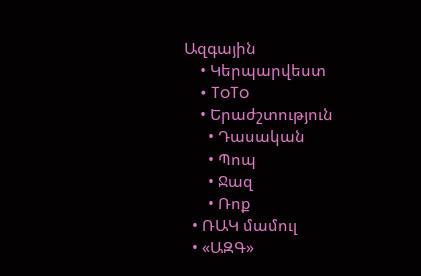Ազգային
    • Կերպարվեստ
    • ToTo
    • Երաժշտություն
      • Դասական
      • Պոպ
      • Ջազ
      • Ռոք
  • ՌԱԿ մամուլ
  • «ԱԶԳ»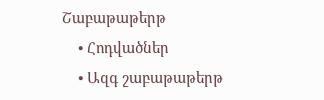Շաբաթաթերթ
    • Հոդվածներ
    • Ազգ շաբաթաթերթ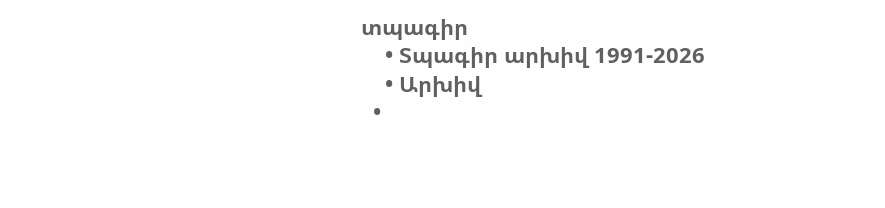տպագիր
    • Տպագիր արխիվ 1991-2026
    • Արխիվ
  •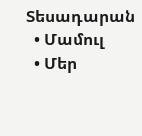Տեսադարան
  • Մամուլ
  • Մեր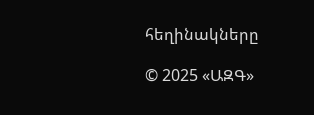հեղինակները

© 2025 «ԱԶԳ»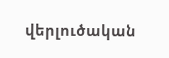վերլուծական